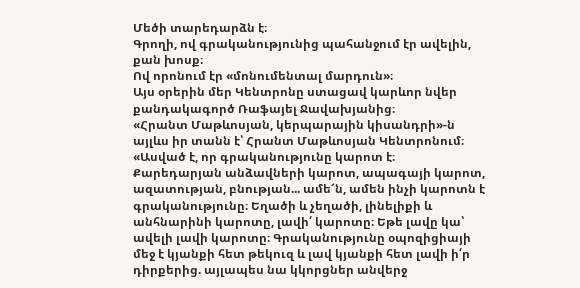Մեծի տարեդարձն է։
Գրողի, ով գրականությունից պահանջում էր ավելին, քան խոսք։
Ով որոնում էր «մոնումենտալ մարդուն»։
Այս օրերին մեր Կենտրոնը ստացավ կարևոր նվեր քանդակագործ Ռաֆայել Ջավախյանից։
«Հրանտ Մաթևոսյան, կերպարային կիսանդրի»-ն այլևս իր տանն է՝ Հրանտ Մաթևոսյան Կենտրոնում։
«Ասված է, որ գրականությունը կարոտ է։ Քարեդարյան անձավների կարոտ, ապագայի կարոտ, ազատության, բնության... ամե՜ն, ամեն ինչի կարոտն է գրականությունը։ Եղածի և չեղածի, լինելիքի և անհնարինի կարոտը, լավի՛ կարոտը։ Եթե լավը կա՝ ավելի լավի կարոտը։ Գրականությունը օպոզիցիայի մեջ է կյանքի հետ թեկուզ և լավ կյանքի հետ լավի ի՛ր դիրքերից. այլապես նա կկորցներ անվերջ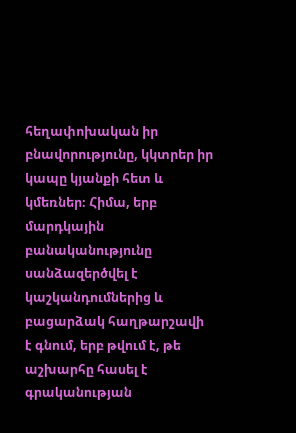հեղափոխական իր բնավորությունը, կկտրեր իր կապը կյանքի հետ և կմեռներ։ Հիմա, երբ մարդկային բանականությունը սանձազերծվել է կաշկանդումներից և բացարձակ հաղթարշավի է գնում, երբ թվում է, թե աշխարհը հասել է գրականության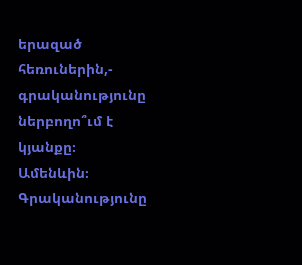երազած հեռուներին,- գրականությունը ներբողո՞ւմ է կյանքը։ Ամենևին։ Գրականությունը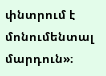փնտրում է մոնումենտալ մարդուն»։